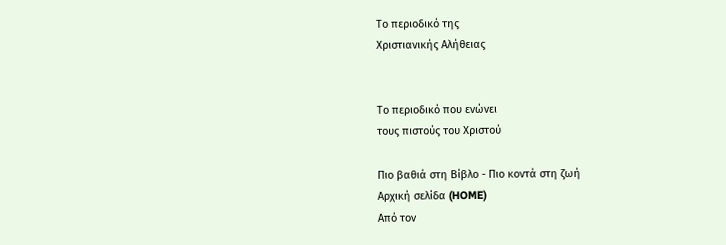Το περιοδικό της
Χριστιανικής Αλήθειας


Το περιοδικό που ενώνει
τους πιστούς του Χριστού

Πιο βαθιά στη Βίβλο - Πιο κοντά στη ζωή
Αρχική σελίδα (HOME)
Από τον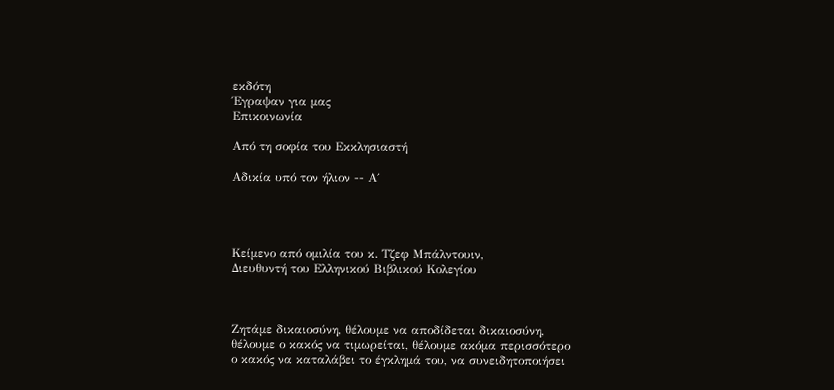εκδότη
Έγραψαν για μας
Επικοινωνία

Από τη σοφία του Εκκλησιαστή

Αδικία υπό τον ήλιον -- Α΄




Κείμενο από ομιλία του κ. Τζεφ Μπάλντουιν,
Διευθυντή του Ελληνικού Βιβλικού Κολεγίου



Ζητάμε δικαιοσύνη, θέλουμε να αποδίδεται δικαιοσύνη, θέλουμε ο κακός να τιμωρείται, θέλουμε ακόμα περισσότερο ο κακός να καταλάβει το έγκλημά του, να συνειδητοποιήσει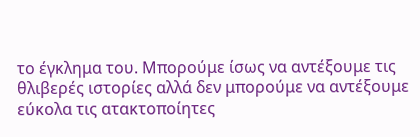το έγκλημα του. Μπορούμε ίσως να αντέξουμε τις θλιβερές ιστορίες αλλά δεν μπορούμε να αντέξουμε εύκολα τις ατακτοποίητες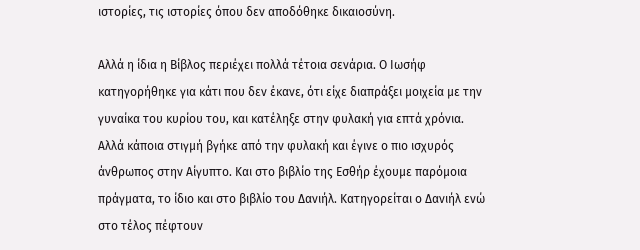ιστορίες, τις ιστορίες όπου δεν αποδόθηκε δικαιοσύνη.

Αλλά η ίδια η Βίβλος περιέχει πολλά τέτοια σενάρια. Ο Ιωσήφ κατηγορήθηκε για κάτι που δεν έκανε, ότι είχε διαπράξει μοιχεία με την γυναίκα του κυρίου του, και κατέληξε στην φυλακή για επτά χρόνια. Αλλά κάποια στιγμή βγήκε από την φυλακή και έγινε ο πιο ισχυρός άνθρωπος στην Αίγυπτο. Και στο βιβλίο της Εσθήρ έχουμε παρόμοια πράγματα, το ίδιο και στο βιβλίο του Δανιήλ. Κατηγορείται ο Δανιήλ ενώ στο τέλος πέφτουν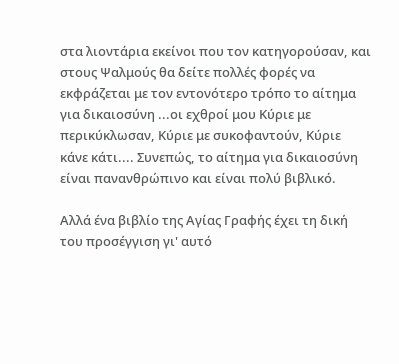στα λιοντάρια εκείνοι που τον κατηγορούσαν, και στους Ψαλμούς θα δείτε πολλές φορές να εκφράζεται με τον εντονότερο τρόπο το αίτημα για δικαιοσύνη ...οι εχθροί μου Κύριε με περικύκλωσαν, Κύριε με συκοφαντούν, Κύριε κάνε κάτι.... Συνεπώς, το αίτημα για δικαιοσύνη είναι πανανθρώπινο και είναι πολύ βιβλικό.

Αλλά ένα βιβλίο της Αγίας Γραφής έχει τη δική του προσέγγιση γι' αυτό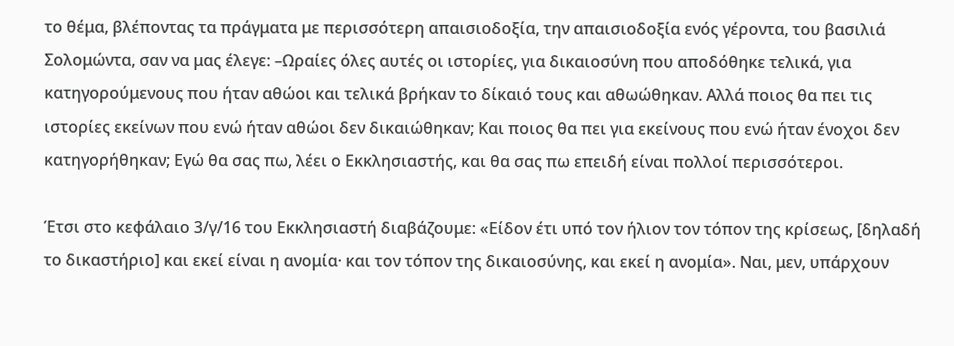το θέμα, βλέποντας τα πράγματα με περισσότερη απαισιοδοξία, την απαισιοδοξία ενός γέροντα, του βασιλιά Σολομώντα, σαν να μας έλεγε: –Ωραίες όλες αυτές οι ιστορίες, για δικαιοσύνη που αποδόθηκε τελικά, για κατηγορούμενους που ήταν αθώοι και τελικά βρήκαν το δίκαιό τους και αθωώθηκαν. Αλλά ποιος θα πει τις ιστορίες εκείνων που ενώ ήταν αθώοι δεν δικαιώθηκαν; Και ποιος θα πει για εκείνους που ενώ ήταν ένοχοι δεν κατηγορήθηκαν; Εγώ θα σας πω, λέει ο Εκκλησιαστής, και θα σας πω επειδή είναι πολλοί περισσότεροι.

Έτσι στο κεφάλαιο 3/γ/16 του Εκκλησιαστή διαβάζουμε: «Είδον έτι υπό τον ήλιον τον τόπον της κρίσεως, [δηλαδή το δικαστήριο] και εκεί είναι η ανομία· και τον τόπον της δικαιοσύνης, και εκεί η ανομία». Ναι, μεν, υπάρχουν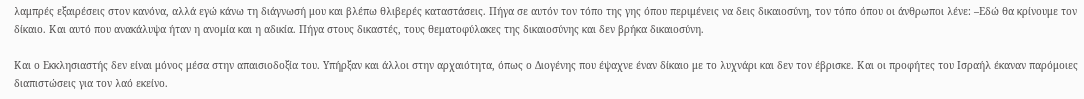λαμπρές εξαιρέσεις στον κανόνα, αλλά εγώ κάνω τη διάγνωσή μου και βλέπω θλιβερές καταστάσεις. Πήγα σε αυτόν τον τόπο της γης όπου περιμένεις να δεις δικαιοσύνη, τον τόπο όπου οι άνθρωποι λένε: –Εδώ θα κρίνουμε τον δίκαιο. Και αυτό που ανακάλυψα ήταν η ανομία και η αδικία. Πήγα στους δικαστές, τους θεματοφύλακες της δικαιοσύνης και δεν βρήκα δικαιοσύνη.

Και ο Εκκλησιαστής δεν είναι μόνος μέσα στην απαισιοδοξία του. Υπήρξαν και άλλοι στην αρχαιότητα, όπως ο Διογένης που έψαχνε έναν δίκαιο με το λυχνάρι και δεν τον έβρισκε. Και οι προφήτες του Ισραήλ έκαναν παρόμοιες διαπιστώσεις για τον λαό εκείνο.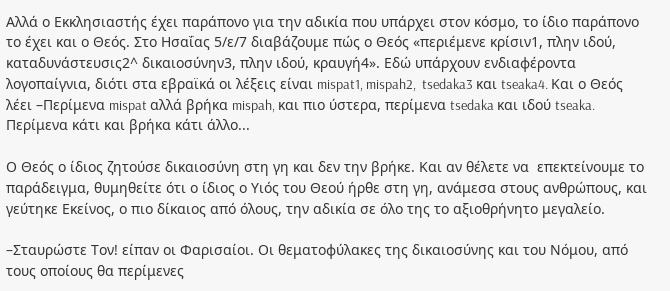Αλλά ο Εκκλησιαστής έχει παράπονο για την αδικία που υπάρχει στον κόσμο, το ίδιο παράπονο το έχει και ο Θεός. Στο Ησαΐας 5/ε/7 διαβάζουμε πώς ο Θεός «περιέμενε κρίσιν1, πλην ιδού, καταδυνάστευσις2^ δικαιοσύνην3, πλην ιδού, κραυγή4». Εδώ υπάρχουν ενδιαφέροντα λογοπαίγνια, διότι στα εβραϊκά οι λέξεις είναι mispat1, mispah2,  tsedaka3 και tseaka4. Και ο Θεός λέει –Περίμενα mispat αλλά βρήκα mispah, και πιο ύστερα, περίμενα tsedaka και ιδού tseaka. Περίμενα κάτι και βρήκα κάτι άλλο...

Ο Θεός ο ίδιος ζητούσε δικαιοσύνη στη γη και δεν την βρήκε. Και αν θέλετε να  επεκτείνουμε το παράδειγμα, θυμηθείτε ότι ο ίδιος ο Υιός του Θεού ήρθε στη γη, ανάμεσα στους ανθρώπους, και γεύτηκε Εκείνος, ο πιο δίκαιος από όλους, την αδικία σε όλο της το αξιοθρήνητο μεγαλείο.

–Σταυρώστε Τον! είπαν οι Φαρισαίοι. Οι θεματοφύλακες της δικαιοσύνης και του Νόμου, από τους οποίους θα περίμενες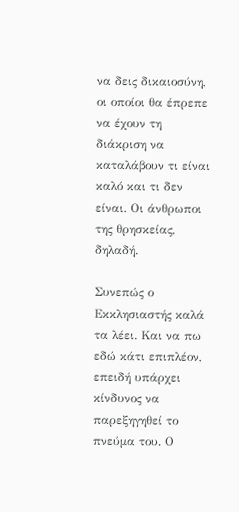να δεις δικαιοσύνη, οι οποίοι θα έπρεπε να έχουν τη διάκριση να καταλάβουν τι είναι καλό και τι δεν είναι. Οι άνθρωποι της θρησκείας, δηλαδή.

Συνεπώς ο Εκκλησιαστής καλά τα λέει. Και να πω εδώ κάτι επιπλέον, επειδή υπάρχει κίνδυνος να παρεξηγηθεί το πνεύμα του. Ο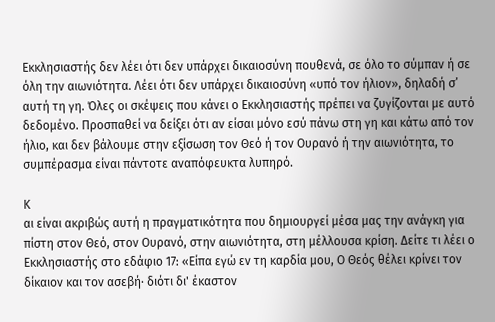Εκκλησιαστής δεν λέει ότι δεν υπάρχει δικαιοσύνη πουθενά, σε όλο το σύμπαν ή σε όλη την αιωνιότητα. Λέει ότι δεν υπάρχει δικαιοσύνη «υπό τον ήλιον», δηλαδή σ’ αυτή τη γη. Όλες οι σκέψεις που κάνει ο Εκκλησιαστής πρέπει να ζυγίζονται με αυτό δεδομένο. Προσπαθεί να δείξει ότι αν είσαι μόνο εσύ πάνω στη γη και κάτω από τον ήλιο, και δεν βάλουμε στην εξίσωση τον Θεό ή τον Ουρανό ή την αιωνιότητα, το συμπέρασμα είναι πάντοτε αναπόφευκτα λυπηρό.

Κ
αι είναι ακριβώς αυτή η πραγματικότητα που δημιουργεί μέσα μας την ανάγκη για πίστη στον Θεό, στον Ουρανό, στην αιωνιότητα, στη μέλλουσα κρίση. Δείτε τι λέει ο Εκκλησιαστής στο εδάφιο 17: «Είπα εγώ εν τη καρδία μου, Ο Θεός θέλει κρίνει τον δίκαιον και τον ασεβή· διότι δι' έκαστον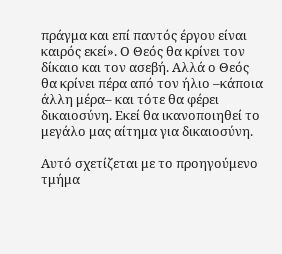πράγμα και επί παντός έργου είναι καιρός εκεί». Ο Θεός θα κρίνει τον δίκαιο και τον ασεβή. Αλλά ο Θεός θα κρίνει πέρα από τον ήλιο –κάποια άλλη μέρα– και τότε θα φέρει δικαιοσύνη. Εκεί θα ικανοποιηθεί το μεγάλο μας αίτημα για δικαιοσύνη.

Αυτό σχετίζεται με το προηγούμενο τμήμα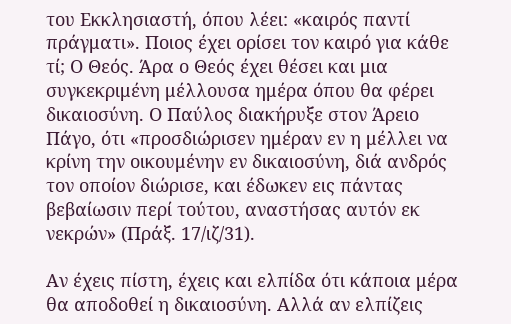του Εκκλησιαστή, όπου λέει: «καιρός παντί πράγματι». Ποιος έχει ορίσει τον καιρό για κάθε τί; Ο Θεός. Άρα ο Θεός έχει θέσει και μια συγκεκριμένη μέλλουσα ημέρα όπου θα φέρει δικαιοσύνη. Ο Παύλος διακήρυξε στον Άρειο Πάγο, ότι «προσδιώρισεν ημέραν εν η μέλλει να κρίνη την οικουμένην εν δικαιοσύνη, διά ανδρός τον οποίον διώρισε, και έδωκεν εις πάντας βεβαίωσιν περί τούτου, αναστήσας αυτόν εκ νεκρών» (Πράξ. 17/ιζ/31).

Αν έχεις πίστη, έχεις και ελπίδα ότι κάποια μέρα θα αποδοθεί η δικαιοσύνη. Αλλά αν ελπίζεις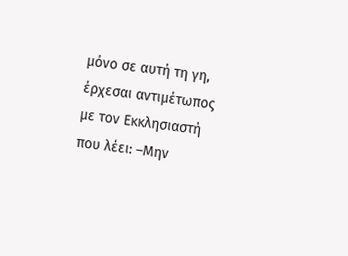μόνο σε αυτή τη γη, έρχεσαι αντιμέτωπος με τον Εκκλησιαστή που λέει: –Μην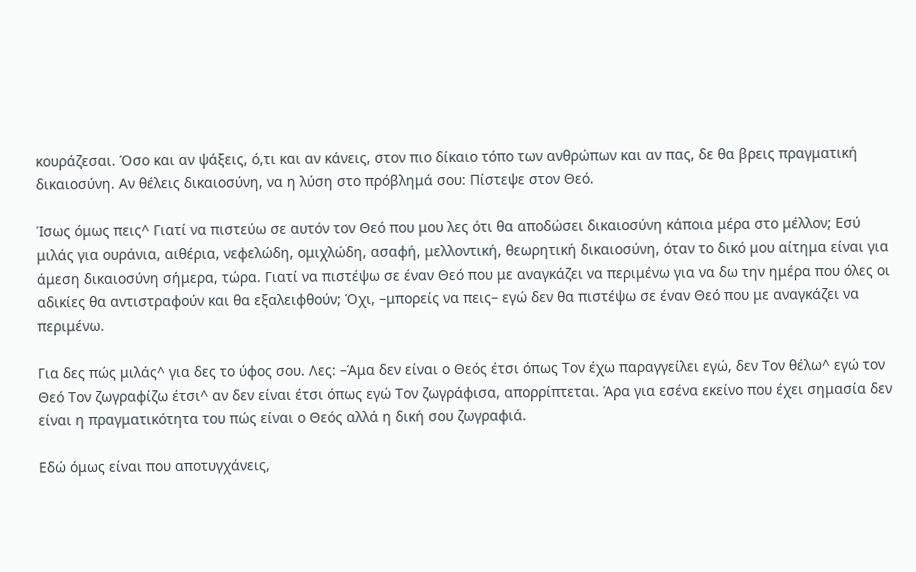κουράζεσαι. Όσο και αν ψάξεις, ό,τι και αν κάνεις, στον πιο δίκαιο τόπο των ανθρώπων και αν πας, δε θα βρεις πραγματική δικαιοσύνη. Αν θέλεις δικαιοσύνη, να η λύση στο πρόβλημά σου: Πίστεψε στον Θεό.

Ίσως όμως πεις^ Γιατί να πιστεύω σε αυτόν τον Θεό που μου λες ότι θα αποδώσει δικαιοσύνη κάποια μέρα στο μέλλον; Εσύ μιλάς για ουράνια, αιθέρια, νεφελώδη, ομιχλώδη, ασαφή, μελλοντική, θεωρητική δικαιοσύνη, όταν το δικό μου αίτημα είναι για άμεση δικαιοσύνη σήμερα, τώρα. Γιατί να πιστέψω σε έναν Θεό που με αναγκάζει να περιμένω για να δω την ημέρα που όλες οι αδικίες θα αντιστραφούν και θα εξαλειφθούν; Όχι, –μπορείς να πεις– εγώ δεν θα πιστέψω σε έναν Θεό που με αναγκάζει να περιμένω.

Για δες πώς μιλάς^ για δες το ύφος σου. Λες: –Άμα δεν είναι ο Θεός έτσι όπως Τον έχω παραγγείλει εγώ, δεν Τον θέλω^ εγώ τον Θεό Τον ζωγραφίζω έτσι^ αν δεν είναι έτσι όπως εγώ Τον ζωγράφισα, απορρίπτεται. Άρα για εσένα εκείνο που έχει σημασία δεν είναι η πραγματικότητα του πώς είναι ο Θεός αλλά η δική σου ζωγραφιά.

Εδώ όμως είναι που αποτυγχάνεις,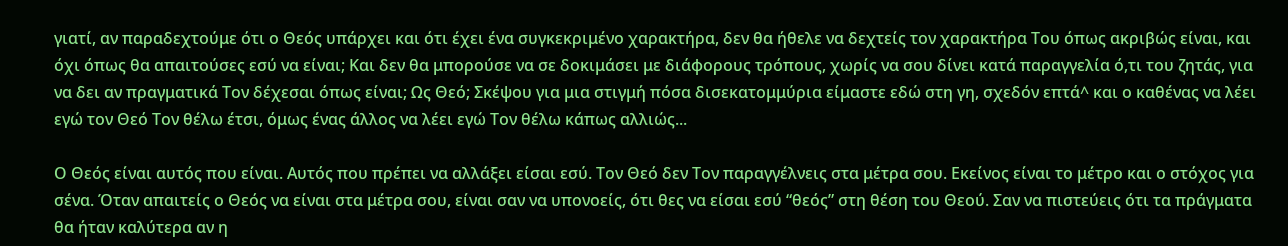γιατί, αν παραδεχτούμε ότι ο Θεός υπάρχει και ότι έχει ένα συγκεκριμένο χαρακτήρα, δεν θα ήθελε να δεχτείς τον χαρακτήρα Του όπως ακριβώς είναι, και όχι όπως θα απαιτούσες εσύ να είναι; Και δεν θα μπορούσε να σε δοκιμάσει με διάφορους τρόπους, χωρίς να σου δίνει κατά παραγγελία ό,τι του ζητάς, για να δει αν πραγματικά Τον δέχεσαι όπως είναι; Ως Θεό; Σκέψου για μια στιγμή πόσα δισεκατομμύρια είμαστε εδώ στη γη, σχεδόν επτά^ και ο καθένας να λέει εγώ τον Θεό Τον θέλω έτσι, όμως ένας άλλος να λέει εγώ Τον θέλω κάπως αλλιώς...

Ο Θεός είναι αυτός που είναι. Αυτός που πρέπει να αλλάξει είσαι εσύ. Τον Θεό δεν Τον παραγγέλνεις στα μέτρα σου. Εκείνος είναι το μέτρο και ο στόχος για σένα. Όταν απαιτείς ο Θεός να είναι στα μέτρα σου, είναι σαν να υπονοείς, ότι θες να είσαι εσύ “θεός” στη θέση του Θεού. Σαν να πιστεύεις ότι τα πράγματα θα ήταν καλύτερα αν η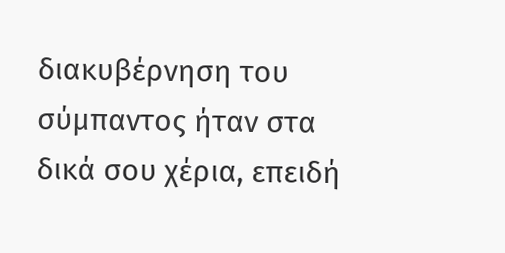διακυβέρνηση του σύμπαντος ήταν στα δικά σου χέρια, επειδή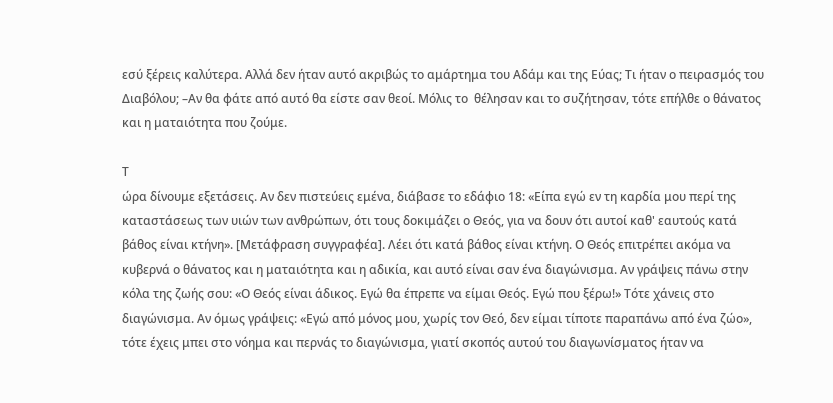εσύ ξέρεις καλύτερα. Αλλά δεν ήταν αυτό ακριβώς το αμάρτημα του Αδάμ και της Εύας; Τι ήταν ο πειρασμός του Διαβόλου; –Αν θα φάτε από αυτό θα είστε σαν θεοί. Μόλις το  θέλησαν και το συζήτησαν, τότε επήλθε ο θάνατος και η ματαιότητα που ζούμε.

Τ
ώρα δίνουμε εξετάσεις. Αν δεν πιστεύεις εμένα, διάβασε το εδάφιο 18: «Είπα εγώ εν τη καρδία μου περί της καταστάσεως των υιών των ανθρώπων, ότι τους δοκιμάζει ο Θεός, για να δουν ότι αυτοί καθ' εαυτούς κατά βάθος είναι κτήνη». [Μετάφραση συγγραφέα]. Λέει ότι κατά βάθος είναι κτήνη. Ο Θεός επιτρέπει ακόμα να κυβερνά ο θάνατος και η ματαιότητα και η αδικία, και αυτό είναι σαν ένα διαγώνισμα. Αν γράψεις πάνω στην κόλα της ζωής σου: «Ο Θεός είναι άδικος. Εγώ θα έπρεπε να είμαι Θεός. Εγώ που ξέρω!» Τότε χάνεις στο διαγώνισμα. Αν όμως γράψεις: «Εγώ από μόνος μου, χωρίς τον Θεό, δεν είμαι τίποτε παραπάνω από ένα ζώο», τότε έχεις μπει στο νόημα και περνάς το διαγώνισμα, γιατί σκοπός αυτού του διαγωνίσματος ήταν να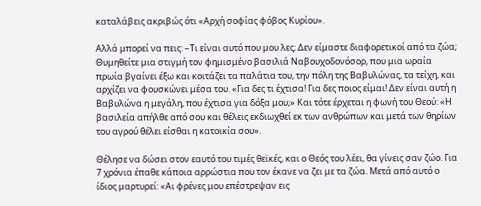καταλάβεις ακριβώς ότι «Αρχή σοφίας φόβος Κυρίου».

Αλλά μπορεί να πεις: –Τι είναι αυτό που μου λες; Δεν είμαστε διαφορετικοί από τα ζώα; Θυμηθείτε μια στιγμή τον φημισμένο βασιλιά Ναβουχοδονόσορ, που μια ωραία πρωία βγαίνει έξω και κοιτάζει τα παλάτια του, την πόλη της Βαβυλώνας, τα τείχη, και αρχίζει να φουσκώνει μέσα του. «Για δες τι έχτισα! Για δες ποιος είμαι! Δεν είναι αυτή η Βαβυλώνα η μεγάλη, που έχτισα για δόξα μου;» Και τότε έρχεται η φωνή του Θεού: «Η βασιλεία απήλθε από σου και θέλεις εκδιωχθεί εκ των ανθρώπων και μετά των θηρίων του αγρού θέλει είσθαι η κατοικία σου».

Θέλησε να δώσει στον εαυτό του τιμές θεϊκές, και ο Θεός του λέει, θα γίνεις σαν ζώο. Για 7 χρόνια έπαθε κάποια αρρώστια που τον έκανε να ζει με τα ζώα. Μετά από αυτό ο ίδιος μαρτυρεί: «Αι φρένες μου επέστρεψαν εις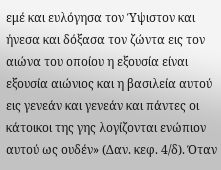εμέ και ευλόγησα τον Ύψιστον και ήνεσα και δόξασα τον ζώντα εις τον αιώνα του οποίου η εξουσία είναι εξουσία αιώνιος και η βασιλεία αυτού εις γενεάν και γενεάν και πάντες οι κάτοικοι της γης λογίζονται ενώπιον αυτού ως ουδέν» (Δαν. κεφ. 4/δ). Όταν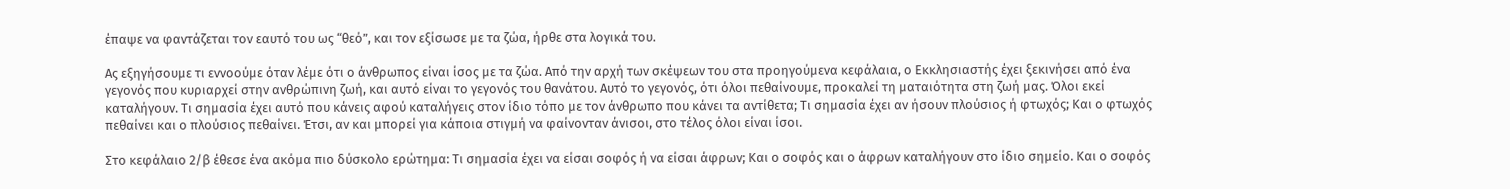έπαψε να φαντάζεται τον εαυτό του ως “θεό”, και τον εξίσωσε με τα ζώα, ήρθε στα λογικά του.

Ας εξηγήσουμε τι εννοούμε όταν λέμε ότι ο άνθρωπος είναι ίσος με τα ζώα. Από την αρχή των σκέψεων του στα προηγούμενα κεφάλαια, ο Εκκλησιαστής έχει ξεκινήσει από ένα γεγονός που κυριαρχεί στην ανθρώπινη ζωή, και αυτό είναι το γεγονός του θανάτου. Αυτό το γεγονός, ότι όλοι πεθαίνουμε, προκαλεί τη ματαιότητα στη ζωή μας. Όλοι εκεί καταλήγουν. Τι σημασία έχει αυτό που κάνεις αφού καταλήγεις στον ίδιο τόπο με τον άνθρωπο που κάνει τα αντίθετα; Τι σημασία έχει αν ήσουν πλούσιος ή φτωχός; Και ο φτωχός πεθαίνει και ο πλούσιος πεθαίνει. Έτσι, αν και μπορεί για κάποια στιγμή να φαίνονταν άνισοι, στο τέλος όλοι είναι ίσοι.

Στο κεφάλαιο 2/β έθεσε ένα ακόμα πιο δύσκολο ερώτημα: Τι σημασία έχει να είσαι σοφός ή να είσαι άφρων; Και ο σοφός και ο άφρων καταλήγουν στο ίδιο σημείο. Και ο σοφός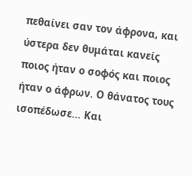πεθαίνει σαν τον άφρονα, και ύστερα δεν θυμάται κανείς ποιος ήταν ο σοφός και ποιος ήταν ο άφρων. Ο θάνατος τους ισοπέδωσε... Και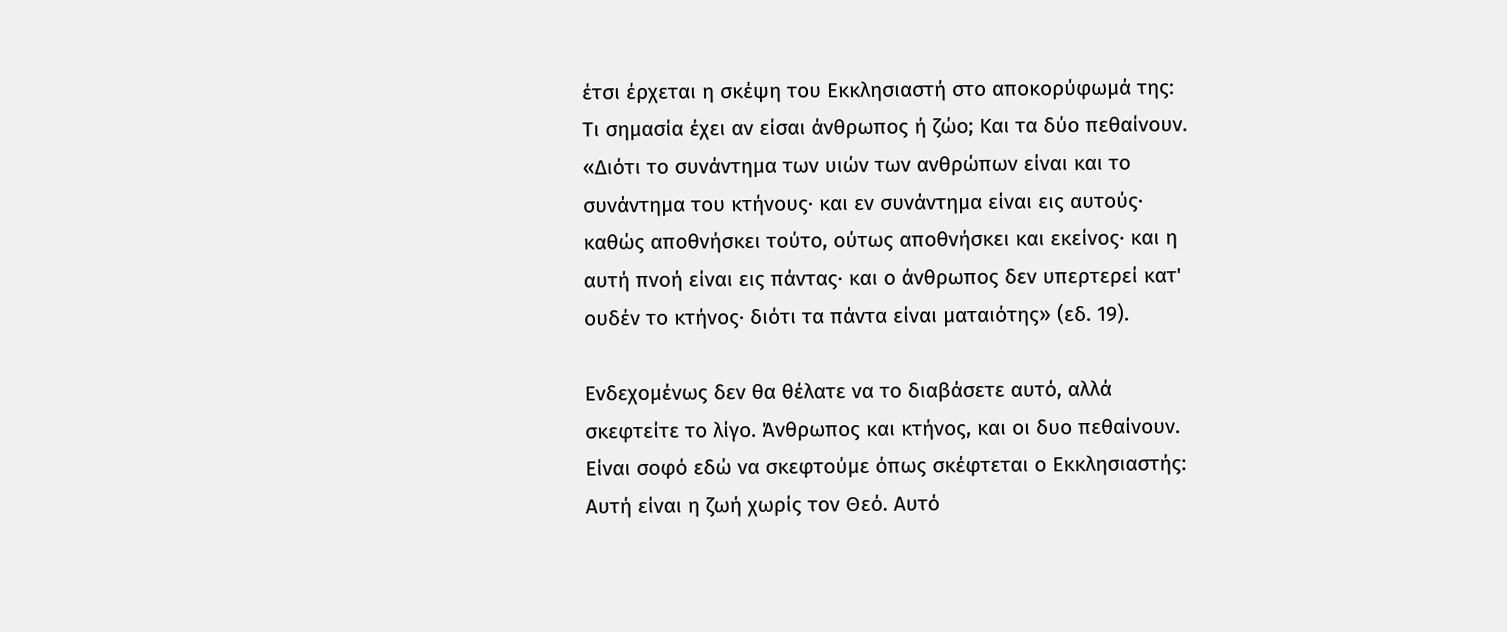έτσι έρχεται η σκέψη του Εκκλησιαστή στο αποκορύφωμά της: Τι σημασία έχει αν είσαι άνθρωπος ή ζώο; Και τα δύο πεθαίνουν. «Διότι το συνάντημα των υιών των ανθρώπων είναι και το συνάντημα του κτήνους· και εν συνάντημα είναι εις αυτούς· καθώς αποθνήσκει τούτο, ούτως αποθνήσκει και εκείνος· και η αυτή πνοή είναι εις πάντας· και ο άνθρωπος δεν υπερτερεί κατ' ουδέν το κτήνος· διότι τα πάντα είναι ματαιότης» (εδ. 19).

Ενδεχομένως δεν θα θέλατε να το διαβάσετε αυτό, αλλά σκεφτείτε το λίγο. Άνθρωπος και κτήνος, και οι δυο πεθαίνουν. Είναι σοφό εδώ να σκεφτούμε όπως σκέφτεται ο Εκκλησιαστής: Αυτή είναι η ζωή χωρίς τον Θεό. Αυτό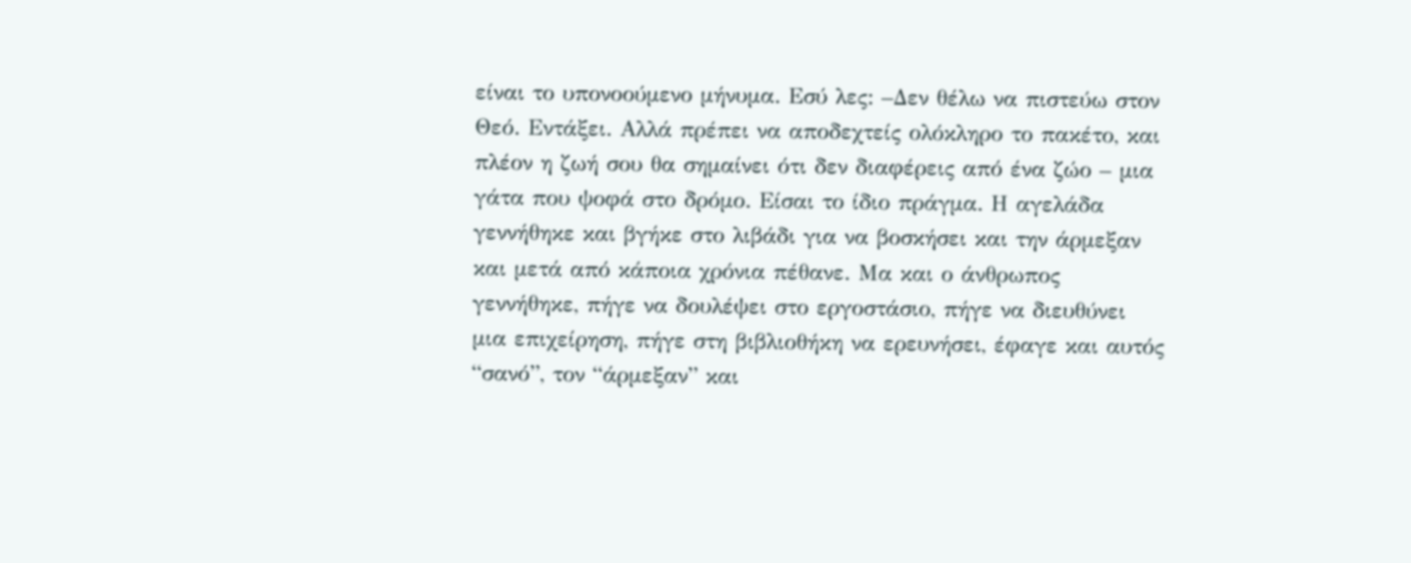είναι το υπονοούμενο μήνυμα. Εσύ λες: –Δεν θέλω να πιστεύω στον Θεό. Εντάξει. Αλλά πρέπει να αποδεχτείς ολόκληρο το πακέτο, και πλέον η ζωή σου θα σημαίνει ότι δεν διαφέρεις από ένα ζώο – μια γάτα που ψοφά στο δρόμο. Είσαι το ίδιο πράγμα. Η αγελάδα γεννήθηκε και βγήκε στο λιβάδι για να βοσκήσει και την άρμεξαν και μετά από κάποια χρόνια πέθανε. Μα και ο άνθρωπος γεννήθηκε, πήγε να δουλέψει στο εργοστάσιο, πήγε να διευθύνει μια επιχείρηση, πήγε στη βιβλιοθήκη να ερευνήσει, έφαγε και αυτός “σανό”, τον “άρμεξαν” και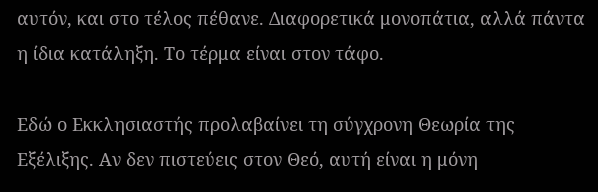αυτόν, και στο τέλος πέθανε. Διαφορετικά μονοπάτια, αλλά πάντα η ίδια κατάληξη. Το τέρμα είναι στον τάφο.

Εδώ ο Εκκλησιαστής προλαβαίνει τη σύγχρονη Θεωρία της Εξέλιξης. Αν δεν πιστεύεις στον Θεό, αυτή είναι η μόνη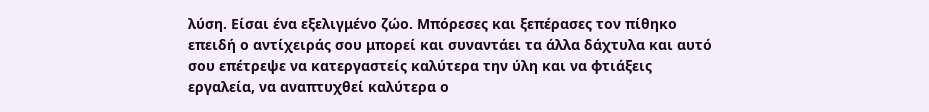λύση. Είσαι ένα εξελιγμένο ζώο. Μπόρεσες και ξεπέρασες τον πίθηκο επειδή ο αντίχειράς σου μπορεί και συναντάει τα άλλα δάχτυλα και αυτό σου επέτρεψε να κατεργαστείς καλύτερα την ύλη και να φτιάξεις εργαλεία, να αναπτυχθεί καλύτερα ο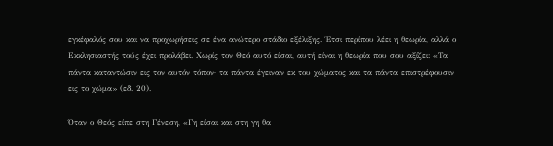εγκέφαλός σου και να προχωρήσεις σε ένα ανώτερο στάδιο εξέλιξης. Έτσι περίπου λέει η θεωρία, αλλά ο Εκκλησιαστής τούς έχει προλάβει. Χωρίς τον Θεό αυτό είσαι, αυτή είναι η θεωρία που σου αξίζει: «Τα πάντα καταντώσιν εις τον αυτόν τόπον· τα πάντα έγειναν εκ του χώματος και τα πάντα επιστρέφουσιν εις το χώμα» (εδ. 20).

Όταν ο Θεός είπε στη Γένεση, «Γη είσαι και στη γη θα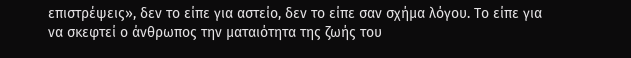επιστρέψεις», δεν το είπε για αστείο, δεν το είπε σαν σχήμα λόγου. Το είπε για να σκεφτεί ο άνθρωπος την ματαιότητα της ζωής του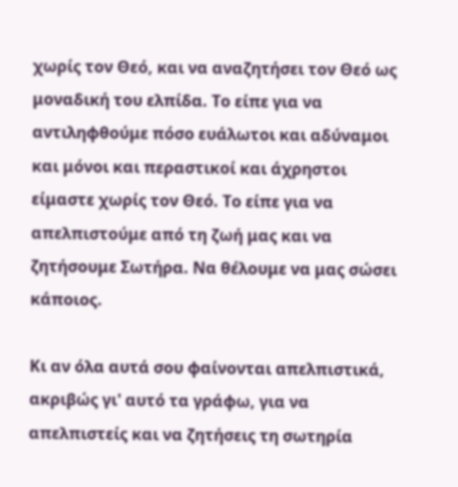χωρίς τον Θεό, και να αναζητήσει τον Θεό ως μοναδική του ελπίδα. Το είπε για να αντιληφθούμε πόσο ευάλωτοι και αδύναμοι και μόνοι και περαστικοί και άχρηστοι είμαστε χωρίς τον Θεό. Το είπε για να απελπιστούμε από τη ζωή μας και να ζητήσουμε Σωτήρα. Να θέλουμε να μας σώσει κάποιος.

Κι αν όλα αυτά σου φαίνονται απελπιστικά, ακριβώς γι' αυτό τα γράφω, για να απελπιστείς και να ζητήσεις τη σωτηρία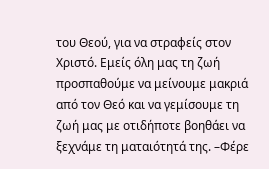του Θεού, για να στραφείς στον Χριστό. Εμείς όλη μας τη ζωή προσπαθούμε να μείνουμε μακριά από τον Θεό και να γεμίσουμε τη ζωή μας με οτιδήποτε βοηθάει να ξεχνάμε τη ματαιότητά της. –Φέρε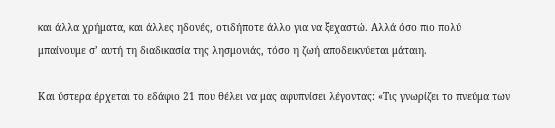και άλλα χρήματα, και άλλες ηδονές, οτιδήποτε άλλο για να ξεχαστώ. Αλλά όσο πιο πολύ μπαίνουμε σ’ αυτή τη διαδικασία της λησμονιάς, τόσο η ζωή αποδεικνύεται μάταιη.

Και ύστερα έρχεται το εδάφιο 21 που θέλει να μας αφυπνίσει λέγοντας: «Τις γνωρίζει το πνεύμα των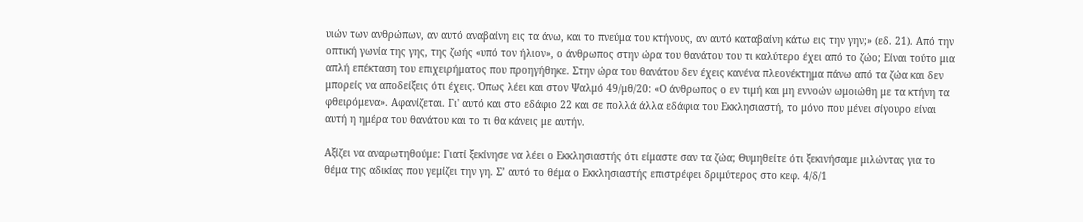υιών των ανθρώπων, αν αυτό αναβαίνη εις τα άνω, και το πνεύμα του κτήνους, αν αυτό καταβαίνη κάτω εις την γην;» (εδ. 21). Από την οπτική γωνία της γης, της ζωής «υπό τον ήλιον», ο άνθρωπος στην ώρα του θανάτου του τι καλύτερο έχει από το ζώο; Είναι τούτο μια απλή επέκταση του επιχειρήματος που προηγήθηκε. Στην ώρα του θανάτου δεν έχεις κανένα πλεονέκτημα πάνω από τα ζώα και δεν μπορείς να αποδείξεις ότι έχεις. Όπως λέει και στον Ψαλμό 49/μθ/20: «Ο άνθρωπος ο εν τιμή και μη εννοών ωμοιώθη με τα κτήνη τα φθειρόμενα». Αφανίζεται. Γι' αυτό και στο εδάφιο 22 και σε πολλά άλλα εδάφια του Εκκλησιαστή, το μόνο που μένει σίγουρο είναι αυτή η ημέρα του θανάτου και το τι θα κάνεις με αυτήν.

Αξίζει να αναρωτηθούμε: Γιατί ξεκίνησε να λέει ο Εκκλησιαστής ότι είμαστε σαν τα ζώα; Θυμηθείτε ότι ξεκινήσαμε μιλώντας για το θέμα της αδικίας που γεμίζει την γη. Σ’ αυτό το θέμα ο Εκκλησιαστής επιστρέφει δριμύτερος στο κεφ. 4/δ/1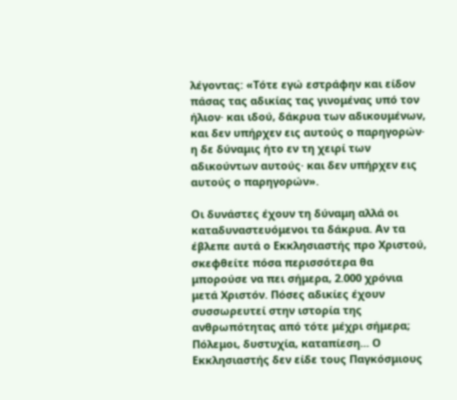λέγοντας: «Τότε εγώ εστράφην και είδον πάσας τας αδικίας τας γινομένας υπό τον ήλιον· και ιδού, δάκρυα των αδικουμένων, και δεν υπήρχεν εις αυτούς ο παρηγορών· η δε δύναμις ήτο εν τη χειρί των αδικούντων αυτούς· και δεν υπήρχεν εις αυτούς ο παρηγορών».

Οι δυνάστες έχουν τη δύναμη αλλά οι καταδυναστευόμενοι τα δάκρυα. Αν τα έβλεπε αυτά ο Εκκλησιαστής προ Χριστού, σκεφθείτε πόσα περισσότερα θα μπορούσε να πει σήμερα, 2.000 χρόνια μετά Χριστόν. Πόσες αδικίες έχουν συσσωρευτεί στην ιστορία της ανθρωπότητας από τότε μέχρι σήμερα; Πόλεμοι, δυστυχία, καταπίεση... Ο Εκκλησιαστής δεν είδε τους Παγκόσμιους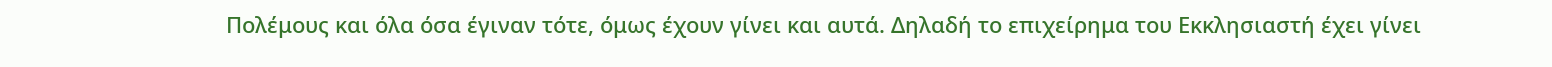Πολέμους και όλα όσα έγιναν τότε, όμως έχουν γίνει και αυτά. Δηλαδή το επιχείρημα του Εκκλησιαστή έχει γίνει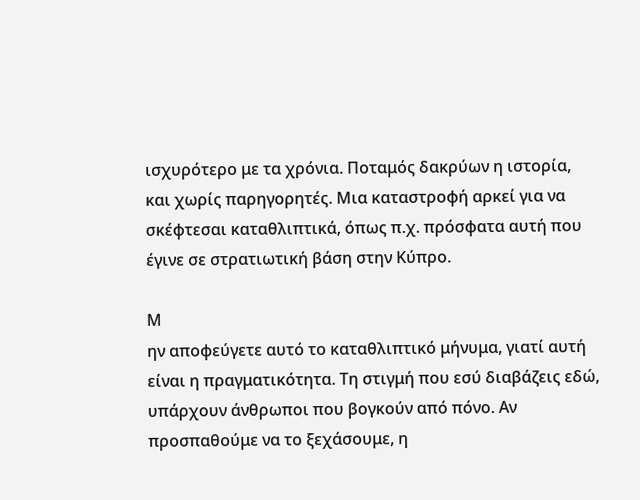ισχυρότερο με τα χρόνια. Ποταμός δακρύων η ιστορία, και χωρίς παρηγορητές. Μια καταστροφή αρκεί για να σκέφτεσαι καταθλιπτικά, όπως π.χ. πρόσφατα αυτή που έγινε σε στρατιωτική βάση στην Κύπρο.

Μ
ην αποφεύγετε αυτό το καταθλιπτικό μήνυμα, γιατί αυτή είναι η πραγματικότητα. Τη στιγμή που εσύ διαβάζεις εδώ, υπάρχουν άνθρωποι που βογκούν από πόνο. Αν προσπαθούμε να το ξεχάσουμε, η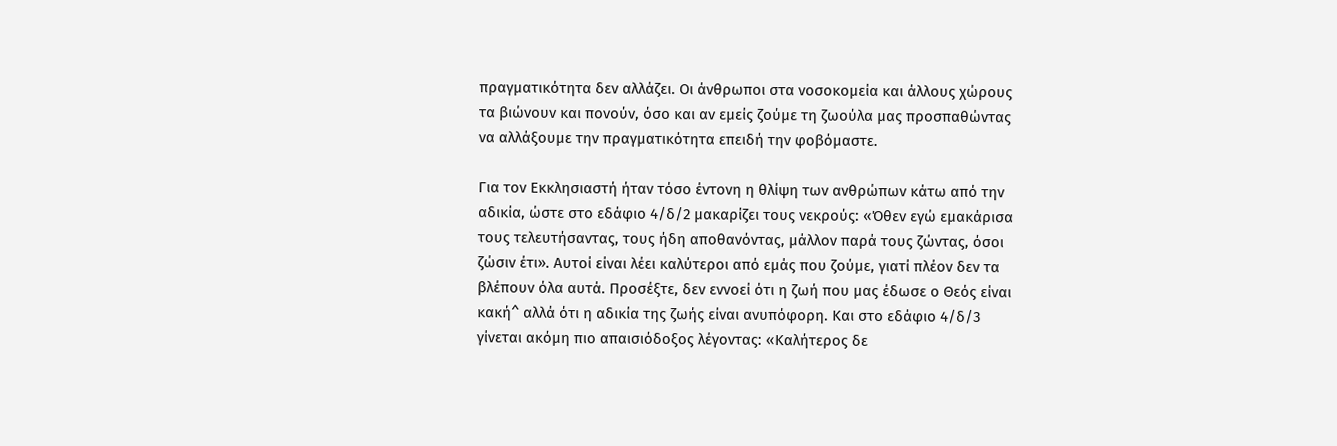πραγματικότητα δεν αλλάζει. Οι άνθρωποι στα νοσοκομεία και άλλους χώρους τα βιώνουν και πονούν, όσο και αν εμείς ζούμε τη ζωούλα μας προσπαθώντας να αλλάξουμε την πραγματικότητα επειδή την φοβόμαστε.

Για τον Εκκλησιαστή ήταν τόσο έντονη η θλίψη των ανθρώπων κάτω από την αδικία, ώστε στο εδάφιο 4/δ/2 μακαρίζει τους νεκρούς: «Όθεν εγώ εμακάρισα τους τελευτήσαντας, τους ήδη αποθανόντας, μάλλον παρά τους ζώντας, όσοι ζώσιν έτι». Αυτοί είναι λέει καλύτεροι από εμάς που ζούμε, γιατί πλέον δεν τα βλέπουν όλα αυτά. Προσέξτε, δεν εννοεί ότι η ζωή που μας έδωσε ο Θεός είναι κακή^ αλλά ότι η αδικία της ζωής είναι ανυπόφορη. Και στο εδάφιο 4/δ/3 γίνεται ακόμη πιο απαισιόδοξος λέγοντας: «Καλήτερος δε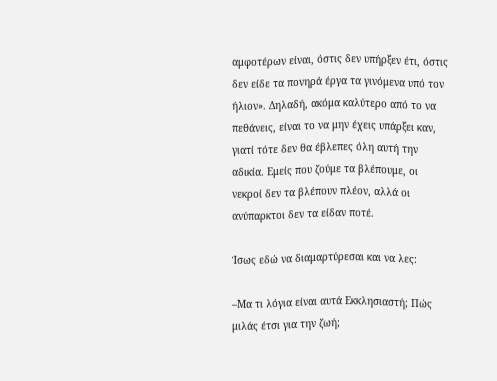αμφοτέρων είναι, όστις δεν υπήρξεν έτι, όστις δεν είδε τα πονηρά έργα τα γινόμενα υπό τον ήλιον». Δηλαδή, ακόμα καλύτερο από το να πεθάνεις, είναι το να μην έχεις υπάρξει καν, γιατί τότε δεν θα έβλεπες όλη αυτή την αδικία. Εμείς που ζούμε τα βλέπουμε, οι νεκροί δεν τα βλέπουν πλέον, αλλά οι ανύπαρκτοι δεν τα είδαν ποτέ.

Ίσως εδώ να διαμαρτύρεσαι και να λες:

–Μα τι λόγια είναι αυτά Εκκλησιαστή; Πώς μιλάς έτσι για την ζωή;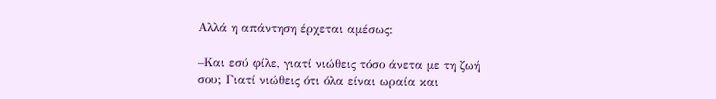Αλλά η απάντηση έρχεται αμέσως:

–Και εσύ φίλε, γιατί νιώθεις τόσο άνετα με τη ζωή σου; Γιατί νιώθεις ότι όλα είναι ωραία και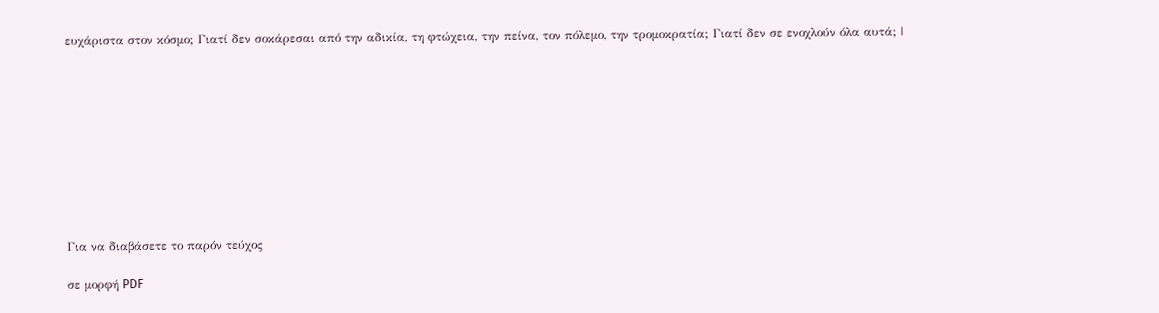ευχάριστα στον κόσμο; Γιατί δεν σοκάρεσαι από την αδικία, τη φτώχεια, την πείνα, τον πόλεμο, την τρομοκρατία; Γιατί δεν σε ενοχλούν όλα αυτά; |










Για να διαβάσετε το παρόν τεύχος

σε μορφή PDF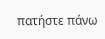πατήστε πάνω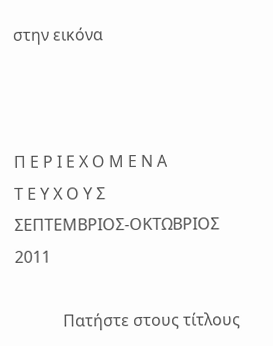στην εικόνα



Π Ε Ρ Ι Ε Χ Ο Μ Ε Ν Α
Τ Ε Υ Χ Ο Υ Σ
ΣΕΠΤΕΜΒΡΙΟΣ-ΟΚΤΩΒΡΙΟΣ  2011

            Πατήστε στους τίτλους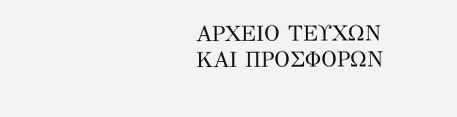ΑΡΧΕΙΟ ΤΕΥΧΩΝ ΚΑΙ ΠΡΟΣΦΟΡΩΝ